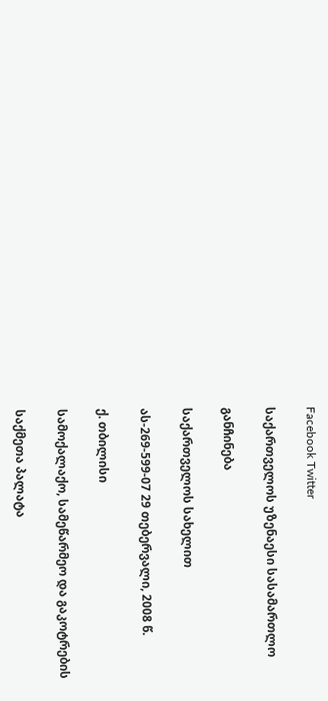Facebook Twitter

საქართველოს უზენაესი სასამართლო

განჩინება

საქართველოს სახელით

ას-269-599-07 29 თებერვალი, 2008 წ.

ქ. თბილისი

სამოქალაქო, სამეწარმეო და გაკოტრების

საქმეთა პალატა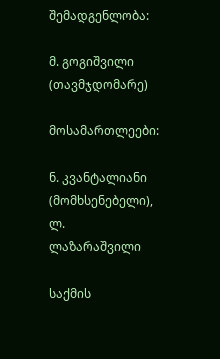შემადგენლობა:

მ. გოგიშვილი (თავმჯდომარე)

მოსამართლეები:

ნ. კვანტალიანი (მომხსენებელი), ლ. ლაზარაშვილი

საქმის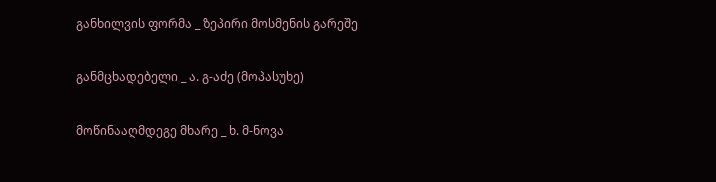განხილვის ფორმა _ ზეპირი მოსმენის გარეშე

განმცხადებელი _ ა. გ-აძე (მოპასუხე)

მოწინააღმდეგე მხარე _ ხ. მ-ნოვა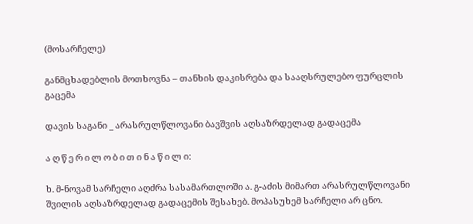(მოსარჩელე)

განმცხადებლის მოთხოვნა – თანხის დაკისრება და სააღსრულებო ფურცლის გაცემა

დავის საგანი _ არასრულწლოვანი ბავშვის აღსაზრდელად გადაცემა

ა ღ წ ე რ ი ლ ო ბ ი თ ი ნ ა წ ი ლ ი:

ხ. მ-ნოვამ სარჩელი აღძრა სასამართლოში ა. გ-აძის მიმართ არასრულწლოვანი შვილის აღსაზრდელად გადაცემის შესახებ. მოპასუხემ სარჩელი არ ცნო.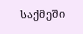საქმეში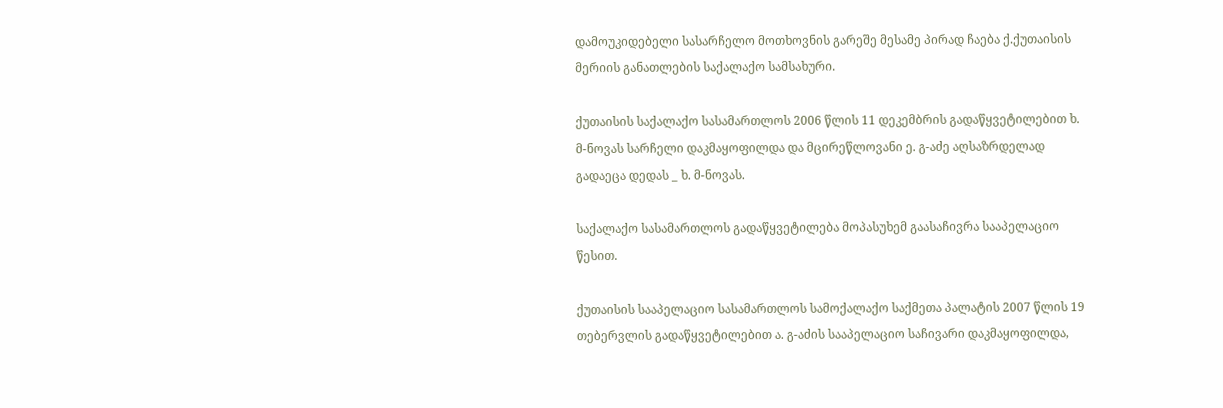დამოუკიდებელი სასარჩელო მოთხოვნის გარეშე მესამე პირად ჩაება ქ.ქუთაისის მერიის განათლების საქალაქო სამსახური.

ქუთაისის საქალაქო სასამართლოს 2006 წლის 11 დეკემბრის გადაწყვეტილებით ხ. მ-ნოვას სარჩელი დაკმაყოფილდა და მცირეწლოვანი ე. გ-აძე აღსაზრდელად გადაეცა დედას _ ხ. მ-ნოვას.

საქალაქო სასამართლოს გადაწყვეტილება მოპასუხემ გაასაჩივრა სააპელაციო წესით.

ქუთაისის სააპელაციო სასამართლოს სამოქალაქო საქმეთა პალატის 2007 წლის 19 თებერვლის გადაწყვეტილებით ა. გ-აძის სააპელაციო საჩივარი დაკმაყოფილდა,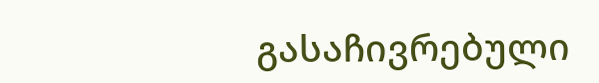გასაჩივრებული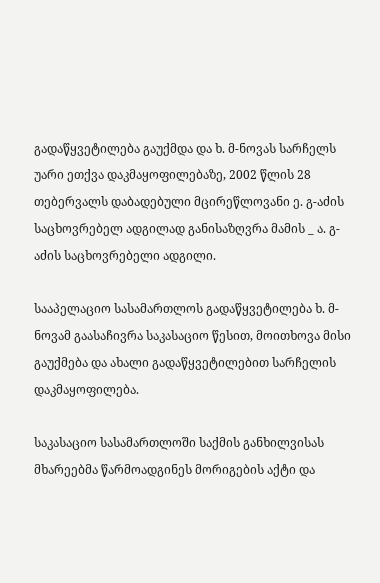გადაწყვეტილება გაუქმდა და ხ. მ-ნოვას სარჩელს უარი ეთქვა დაკმაყოფილებაზე, 2002 წლის 28 თებერვალს დაბადებული მცირეწლოვანი ე. გ-აძის საცხოვრებელ ადგილად განისაზღვრა მამის _ ა. გ-აძის საცხოვრებელი ადგილი.

სააპელაციო სასამართლოს გადაწყვეტილება ხ. მ-ნოვამ გაასაჩივრა საკასაციო წესით, მოითხოვა მისი გაუქმება და ახალი გადაწყვეტილებით სარჩელის დაკმაყოფილება.

საკასაციო სასამართლოში საქმის განხილვისას მხარეებმა წარმოადგინეს მორიგების აქტი და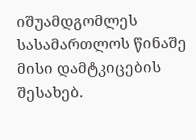იშუამდგომლეს სასამართლოს წინაშე მისი დამტკიცების შესახებ.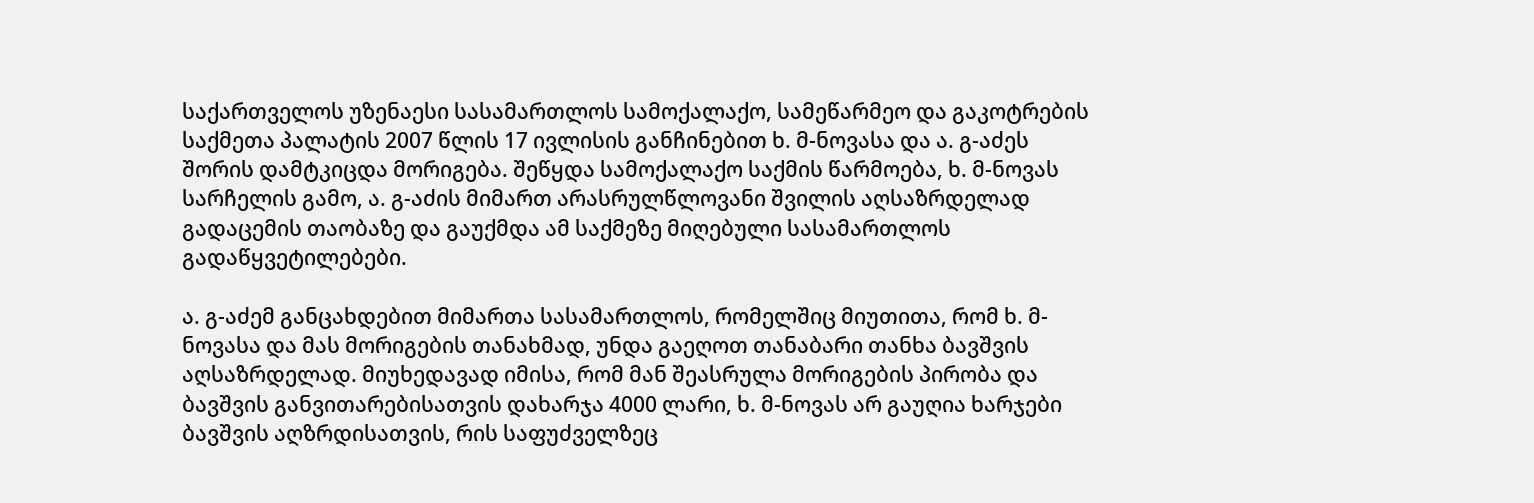საქართველოს უზენაესი სასამართლოს სამოქალაქო, სამეწარმეო და გაკოტრების საქმეთა პალატის 2007 წლის 17 ივლისის განჩინებით ხ. მ-ნოვასა და ა. გ-აძეს შორის დამტკიცდა მორიგება. შეწყდა სამოქალაქო საქმის წარმოება, ხ. მ-ნოვას სარჩელის გამო, ა. გ-აძის მიმართ არასრულწლოვანი შვილის აღსაზრდელად გადაცემის თაობაზე და გაუქმდა ამ საქმეზე მიღებული სასამართლოს გადაწყვეტილებები.

ა. გ-აძემ განცახდებით მიმართა სასამართლოს, რომელშიც მიუთითა, რომ ხ. მ-ნოვასა და მას მორიგების თანახმად, უნდა გაეღოთ თანაბარი თანხა ბავშვის აღსაზრდელად. მიუხედავად იმისა, რომ მან შეასრულა მორიგების პირობა და ბავშვის განვითარებისათვის დახარჯა 4000 ლარი, ხ. მ-ნოვას არ გაუღია ხარჯები ბავშვის აღზრდისათვის, რის საფუძველზეც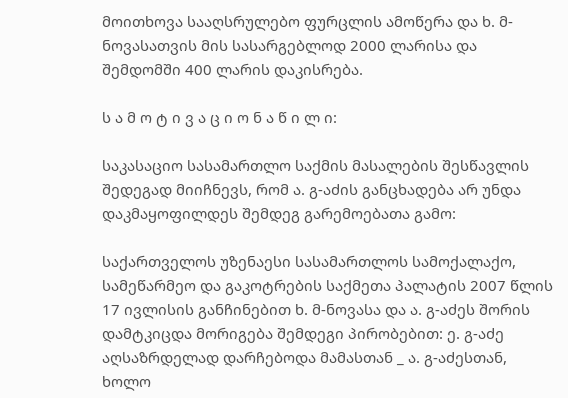მოითხოვა სააღსრულებო ფურცლის ამოწერა და ხ. მ-ნოვასათვის მის სასარგებლოდ 2000 ლარისა და შემდომში 400 ლარის დაკისრება.

ს ა მ ო ტ ი ვ ა ც ი ო ნ ა წ ი ლ ი:

საკასაციო სასამართლო საქმის მასალების შესწავლის შედეგად მიიჩნევს, რომ ა. გ-აძის განცხადება არ უნდა დაკმაყოფილდეს შემდეგ გარემოებათა გამო:

საქართველოს უზენაესი სასამართლოს სამოქალაქო, სამეწარმეო და გაკოტრების საქმეთა პალატის 2007 წლის 17 ივლისის განჩინებით ხ. მ-ნოვასა და ა. გ-აძეს შორის დამტკიცდა მორიგება შემდეგი პირობებით: ე. გ-აძე აღსაზრდელად დარჩებოდა მამასთან _ ა. გ-აძესთან, ხოლო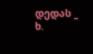დედას _ ხ.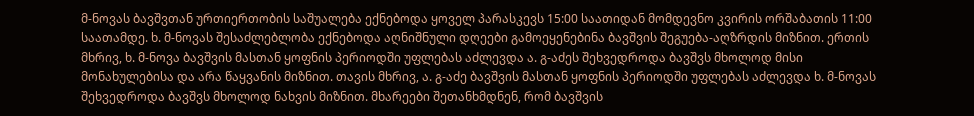მ-ნოვას ბავშვთან ურთიერთობის საშუალება ექნებოდა ყოველ პარასკევს 15:00 საათიდან მომდევნო კვირის ორშაბათის 11:00 საათამდე. ხ. მ-ნოვას შესაძლებლობა ექნებოდა აღნიშნული დღეები გამოეყენებინა ბავშვის შეგუება-აღზრდის მიზნით. ერთის მხრივ, ხ. მ-ნოვა ბავშვის მასთან ყოფნის პერიოდში უფლებას აძლევდა ა. გ-აძეს შეხვედროდა ბავშვს მხოლოდ მისი მონახულებისა და არა წაყვანის მიზნით. თავის მხრივ, ა. გ-აძე ბავშვის მასთან ყოფნის პერიოდში უფლებას აძლევდა ხ. მ-ნოვას შეხვედროდა ბავშვს მხოლოდ ნახვის მიზნით. მხარეები შეთანხმდნენ, რომ ბავშვის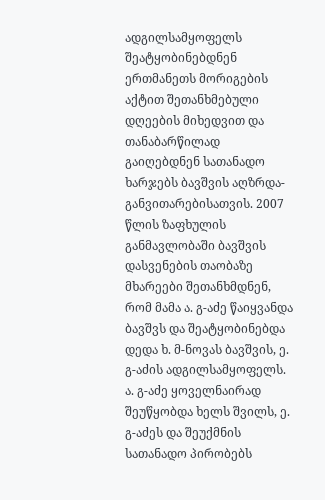ადგილსამყოფელს შეატყობინებდნენ ერთმანეთს მორიგების აქტით შეთანხმებული დღეების მიხედვით და თანაბარწილად გაიღებდნენ სათანადო ხარჯებს ბავშვის აღზრდა-განვითარებისათვის. 2007 წლის ზაფხულის განმავლობაში ბავშვის დასვენების თაობაზე მხარეები შეთანხმდნენ, რომ მამა ა. გ-აძე წაიყვანდა ბავშვს და შეატყობინებდა დედა ხ. მ-ნოვას ბავშვის, ე. გ-აძის ადგილსამყოფელს. ა. გ-აძე ყოველნაირად შეუწყობდა ხელს შვილს, ე. გ-აძეს და შეუქმნის სათანადო პირობებს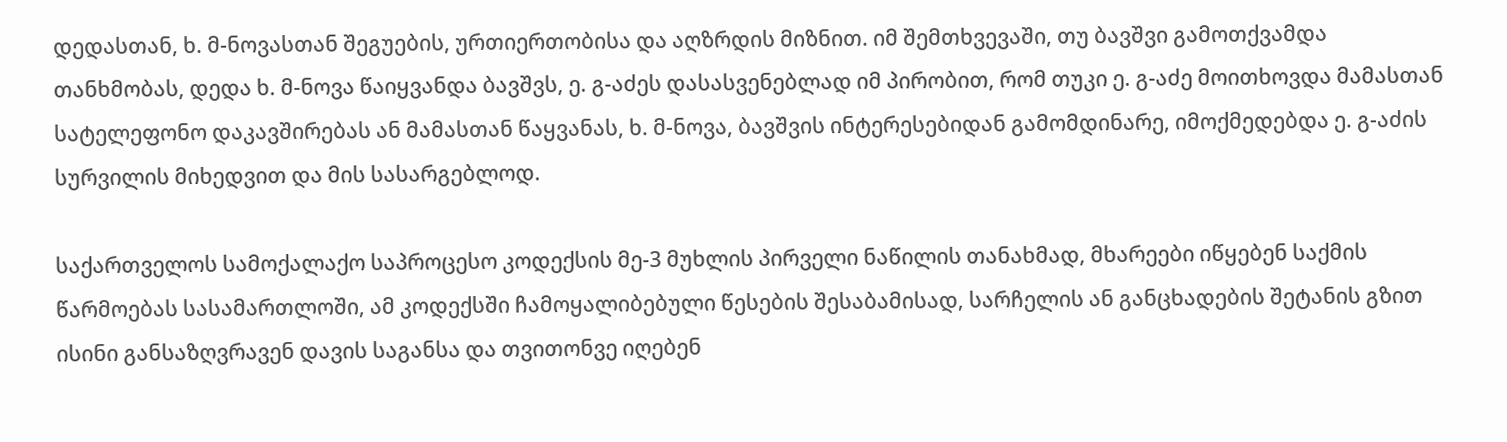დედასთან, ხ. მ-ნოვასთან შეგუების, ურთიერთობისა და აღზრდის მიზნით. იმ შემთხვევაში, თუ ბავშვი გამოთქვამდა თანხმობას, დედა ხ. მ-ნოვა წაიყვანდა ბავშვს, ე. გ-აძეს დასასვენებლად იმ პირობით, რომ თუკი ე. გ-აძე მოითხოვდა მამასთან სატელეფონო დაკავშირებას ან მამასთან წაყვანას, ხ. მ-ნოვა, ბავშვის ინტერესებიდან გამომდინარე, იმოქმედებდა ე. გ-აძის სურვილის მიხედვით და მის სასარგებლოდ.

საქართველოს სამოქალაქო საპროცესო კოდექსის მე-3 მუხლის პირველი ნაწილის თანახმად, მხარეები იწყებენ საქმის წარმოებას სასამართლოში, ამ კოდექსში ჩამოყალიბებული წესების შესაბამისად, სარჩელის ან განცხადების შეტანის გზით ისინი განსაზღვრავენ დავის საგანსა და თვითონვე იღებენ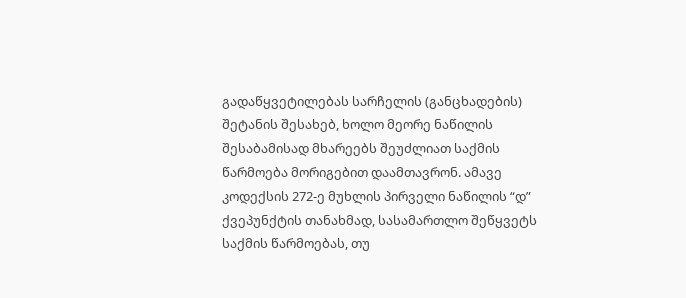გადაწყვეტილებას სარჩელის (განცხადების) შეტანის შესახებ, ხოლო მეორე ნაწილის შესაბამისად მხარეებს შეუძლიათ საქმის წარმოება მორიგებით დაამთავრონ. ამავე კოდექსის 272-ე მუხლის პირველი ნაწილის “დ” ქვეპუნქტის თანახმად, სასამართლო შეწყვეტს საქმის წარმოებას, თუ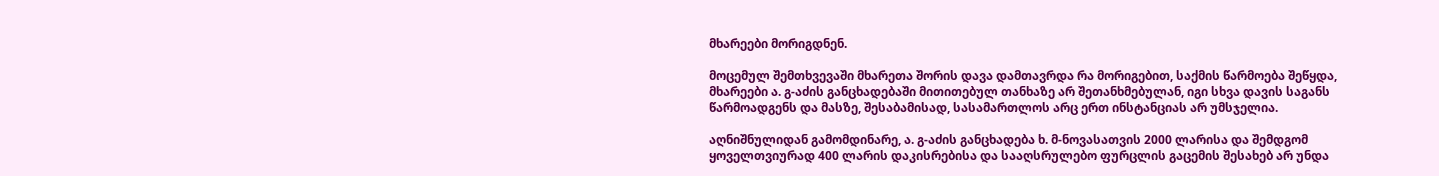მხარეები მორიგდნენ.

მოცემულ შემთხვევაში მხარეთა შორის დავა დამთავრდა რა მორიგებით, საქმის წარმოება შეწყდა, მხარეები ა. გ-აძის განცხადებაში მითითებულ თანხაზე არ შეთანხმებულან, იგი სხვა დავის საგანს წარმოადგენს და მასზე, შესაბამისად, სასამართლოს არც ერთ ინსტანციას არ უმსჯელია.

აღნიშნულიდან გამომდინარე, ა. გ-აძის განცხადება ხ. მ-ნოვასათვის 2000 ლარისა და შემდგომ ყოველთვიურად 400 ლარის დაკისრებისა და სააღსრულებო ფურცლის გაცემის შესახებ არ უნდა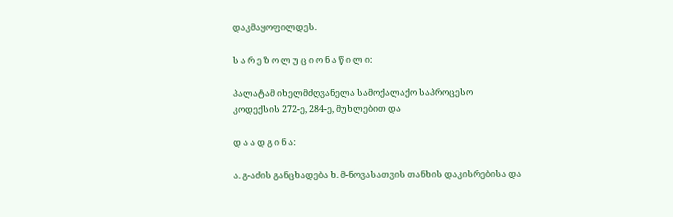დაკმაყოფილდეს.

ს ა რ ე ზ ო ლ უ ც ი ო ნ ა წ ი ლ ი:

პალატამ იხელმძღვანელა სამოქალაქო საპროცესო კოდექსის 272-ე, 284-ე, მუხლებით და

დ ა ა დ გ ი ნ ა:

ა. გ-აძის განცხადება ხ. მ-ნოვასათვის თანხის დაკისრებისა და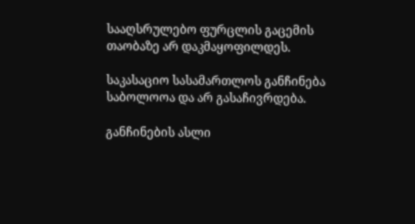სააღსრულებო ფურცლის გაცემის თაობაზე არ დაკმაყოფილდეს.

საკასაციო სასამართლოს განჩინება საბოლოოა და არ გასაჩივრდება.

განჩინების ასლი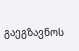გაეგზავნოს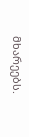მხარეებს.